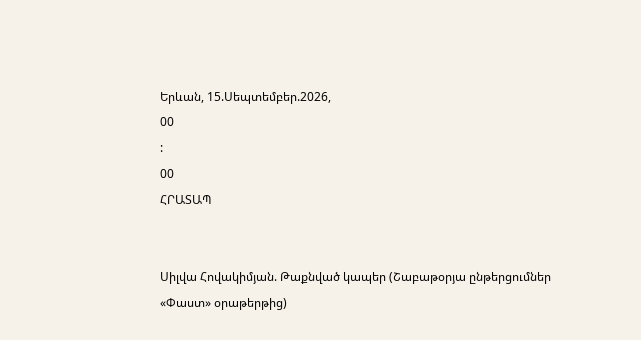Երևան, 15.Սեպտեմբեր.2026,
00
:
00
ՀՐԱՏԱՊ


Սիլվա Հովակիմյան. Թաքնված կապեր (Շաբաթօրյա ընթերցումներ «Փաստ» օրաթերթից)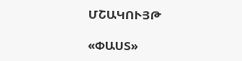ՄՇԱԿՈՒՅԹ

«ՓԱՍՏ»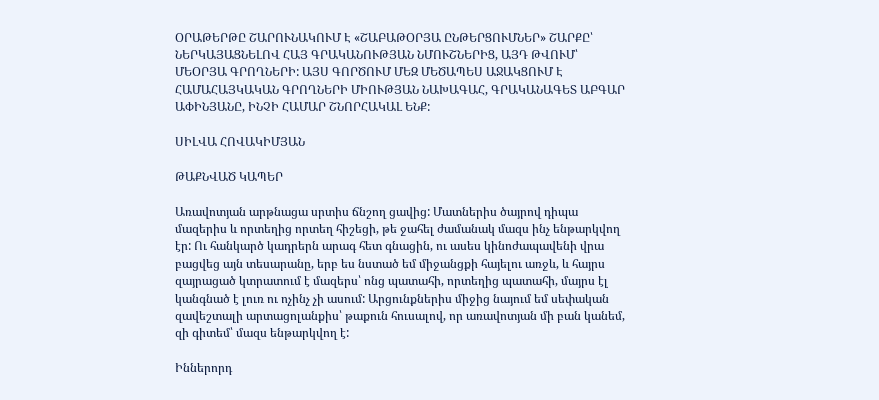ՕՐԱԹԵՐԹԸ ՇԱՐՈՒՆԱԿՈՒՄ Է «ՇԱԲԱԹՕՐՅԱ ԸՆԹԵՐՑՈՒՄՆԵՐ» ՇԱՐՔԸ՝ ՆԵՐԿԱՅԱՑՆԵԼՈՎ ՀԱՅ ԳՐԱԿԱՆՈՒԹՅԱՆ ՆՄՈՒՇՆԵՐԻՑ, ԱՅԴ ԹՎՈՒՄ՝ ՄԵՕՐՅԱ ԳՐՈՂՆԵՐԻ: ԱՅՍ ԳՈՐԾՈՒՄ ՄԵԶ ՄԵԾԱՊԵՍ ԱՋԱԿՑՈՒՄ Է ՀԱՄԱՀԱՅԿԱԿԱՆ ԳՐՈՂՆԵՐԻ ՄԻՈՒԹՅԱՆ ՆԱԽԱԳԱՀ, ԳՐԱԿԱՆԱԳԵՏ ԱԲԳԱՐ ԱՓԻՆՅԱՆԸ, ԻՆՉԻ ՀԱՄԱՐ ՇՆՈՐՀԱԿԱԼ ԵՆՔ:

ՍԻԼՎԱ ՀՈՎԱԿԻՄՅԱՆ

ԹԱՔՆՎԱԾ ԿԱՊԵՐ

Առավոտյան արթնացա սրտիս ճնշող ցավից: Մատներիս ծայրով դիպա մազերիս և որտեղից որտեղ հիշեցի, թե ջահել ժամանակ մազս ինչ ենթարկվող էր: Ու հանկարծ կադրերն արագ հետ գնացին, ու ասես կինոժապավենի վրա բացվեց այն տեսարանը, երբ ես նստած եմ միջանցքի հայելու առջև, և հայրս զայրացած կտրատում է մազերս՝ ոնց պատահի, որտեղից պատահի, մայրս էլ կանգնած է լուռ ու ոչինչ չի ասում: Արցունքներիս միջից նայում եմ սեփական զավեշտալի արտացոլանքիս՝ թաքուն հուսալով, որ առավոտյան մի բան կանեմ, զի գիտեմ՝ մազս ենթարկվող է:

Իններորդ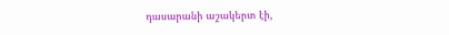դասարանի աշակերտ էի,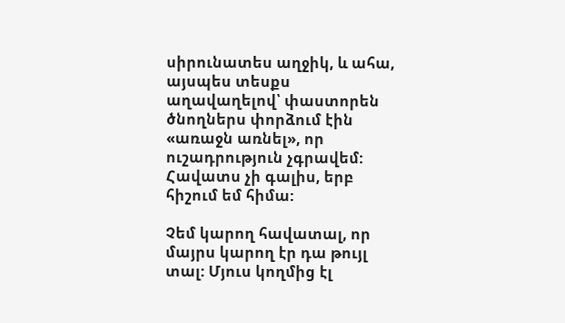սիրունատես աղջիկ, և ահա, այսպես տեսքս աղավաղելով՝ փաստորեն ծնողներս փորձում էին «առաջն առնել», որ ուշադրություն չգրավեմ: Հավատս չի գալիս, երբ հիշում եմ հիմա:

Չեմ կարող հավատալ, որ մայրս կարող էր դա թույլ տալ: Մյուս կողմից էլ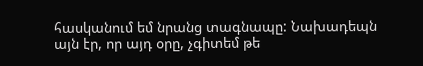հասկանում եմ նրանց տագնապը: Նախադեպն այն էր, որ այդ օրը, չգիտեմ թե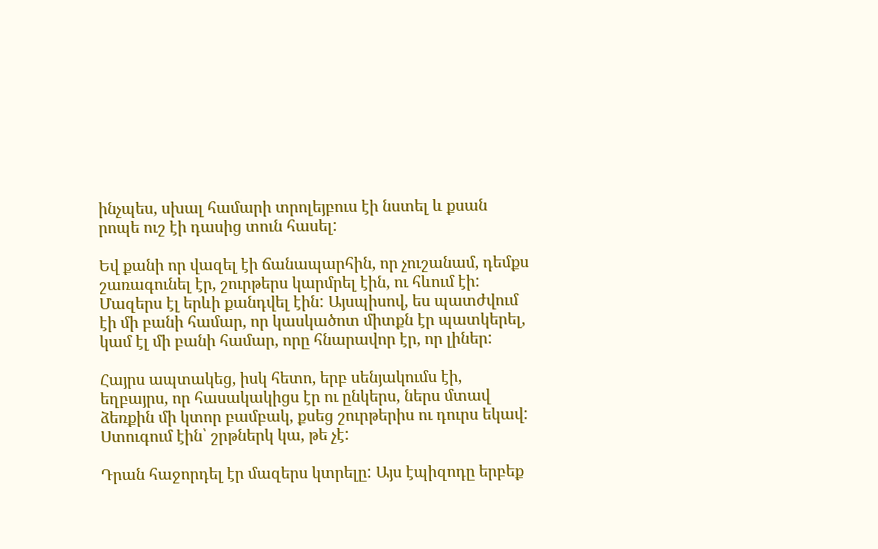ինչպես, սխալ համարի տրոլեյբուս էի նստել և քսան րոպե ուշ էի դասից տուն հասել:

Եվ քանի որ վազել էի ճանապարհին, որ չուշանամ, դեմքս շառագունել էր, շուրթերս կարմրել էին, ու հևում էի: Մազերս էլ երևի քանդվել էին: Այսպիսով, ես պատժվում էի մի բանի համար, որ կասկածոտ միտքն էր պատկերել, կամ էլ մի բանի համար, որը հնարավոր էր, որ լիներ:

Հայրս ապտակեց, իսկ հետո, երբ սենյակումս էի, եղբայրս, որ հասակակիցս էր ու ընկերս, ներս մտավ ձեռքին մի կտոր բամբակ, քսեց շուրթերիս ու դուրս եկավ: Ստուգում էին՝ շրթներկ կա, թե չէ:

Դրան հաջորդել էր մազերս կտրելը: Այս էպիզոդը երբեք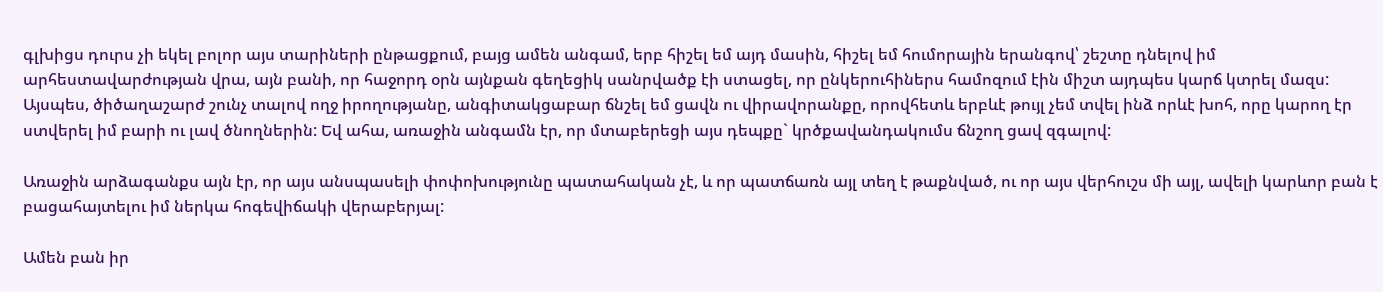գլխիցս դուրս չի եկել բոլոր այս տարիների ընթացքում, բայց ամեն անգամ, երբ հիշել եմ այդ մասին, հիշել եմ հումորային երանգով՝ շեշտը դնելով իմ արհեստավարժության վրա, այն բանի, որ հաջորդ օրն այնքան գեղեցիկ սանրվածք էի ստացել, որ ընկերուհիներս համոզում էին միշտ այդպես կարճ կտրել մազս: Այսպես, ծիծաղաշարժ շունչ տալով ողջ իրողությանը, անգիտակցաբար ճնշել եմ ցավն ու վիրավորանքը, որովհետև երբևէ թույլ չեմ տվել ինձ որևէ խոհ, որը կարող էր ստվերել իմ բարի ու լավ ծնողներին: Եվ ահա, առաջին անգամն էր, որ մտաբերեցի այս դեպքը` կրծքավանդակումս ճնշող ցավ զգալով:

Առաջին արձագանքս այն էր, որ այս անսպասելի փոփոխությունը պատահական չէ, և որ պատճառն այլ տեղ է թաքնված, ու որ այս վերհուշս մի այլ, ավելի կարևոր բան է բացահայտելու իմ ներկա հոգեվիճակի վերաբերյալ:

Ամեն բան իր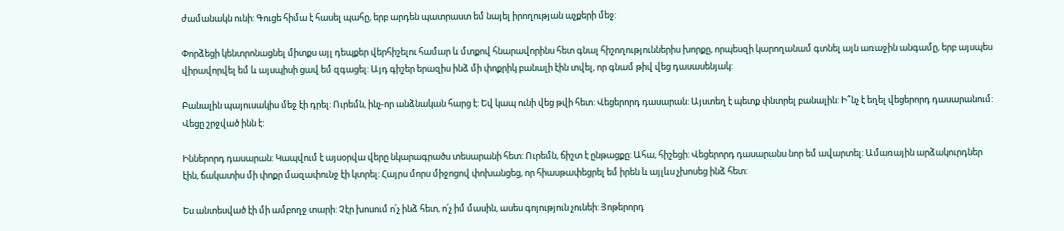ժամանակն ունի: Գուցե հիմա է հասել պահը, երբ արդեն պատրաստ եմ նայել իրողության աչքերի մեջ:

Փորձեցի կենտրոնացնել միտքս այլ դեպքեր վերհիշելու համար և մտքով հնարավորինս հետ գնալ հիշողություններիս խորքը, որպեսզի կարողանամ գտնել այն առաջին անգամը, երբ այսպես վիրավորվել եմ և այսպիսի ցավ եմ զգացել: Այդ գիշեր երազիս ինձ մի փոքրիկ բանալի էին տվել, որ գնամ թիվ վեց դասասենյակ:

Բանալին պայուսակիս մեջ էի դրել: Ուրեմն, ինչ-որ անձնական հարց է: Եվ կապ ունի վեց թվի հետ: Վեցերորդ դասարան: Այստեղ է պետք փնտրել բանալին: Ի՞նչ է եղել վեցերորդ դասարանում: Վեցը շրջված ինն է:

Իններորդ դասարան: Կապվում է այսօրվա վերը նկարագրածս տեսարանի հետ: Ուրեմն, ճիշտ է ընթացքը: Ահա, հիշեցի: Վեցերորդ դասարանս նոր եմ ավարտել: Ամառային արձակուրդներ էին, ճակատիս մի փոքր մազափունջ էի կտրել: Հայրս մորս միջոցով փոխանցեց, որ հիասթափեցրել եմ իրեն և այլևս չխոսեց ինձ հետ:

Ես անտեսված էի մի ամբողջ տարի: Չէր խոսում ո՛չ ինձ հետ, ո՛չ իմ մասին, ասես գոյություն չունեի: Յոթերորդ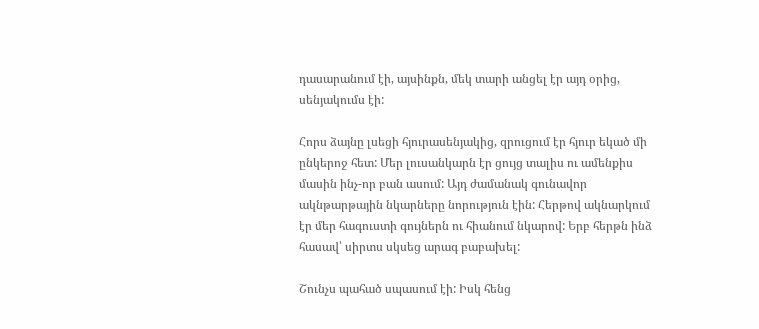դասարանում էի, այսինքն, մեկ տարի անցել էր այդ օրից, սենյակումս էի:

Հորս ձայնը լսեցի հյուրասենյակից, զրուցում էր հյուր եկած մի ընկերոջ հետ: Մեր լուսանկարն էր ցույց տալիս ու ամենքիս մասին ինչ-որ բան ասում: Այդ ժամանակ գունավոր ակնթարթային նկարները նորություն էին: Հերթով ակնարկում էր մեր հագուստի գույներն ու հիանում նկարով: Երբ հերթն ինձ հասավ՝ սիրտս սկսեց արագ բաբախել:

Շունչս պահած սպասում էի: Իսկ հենց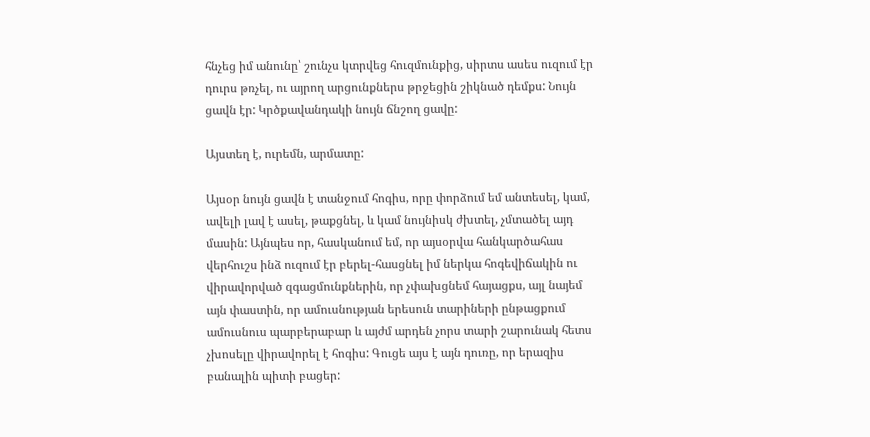հնչեց իմ անունը՝ շունչս կտրվեց հուզմունքից, սիրտս ասես ուզում էր դուրս թռչել, ու այրող արցունքներս թրջեցին շիկնած դեմքս: Նույն ցավն էր: Կրծքավանդակի նույն ճնշող ցավը:

Այստեղ է, ուրեմն, արմատը:

Այսօր նույն ցավն է տանջում հոգիս, որը փորձում եմ անտեսել, կամ, ավելի լավ է ասել, թաքցնել, և կամ նույնիսկ ժխտել, չմտածել այդ մասին: Այնպես որ, հասկանում եմ, որ այսօրվա հանկարծահաս վերհուշս ինձ ուզում էր բերել-հասցնել իմ ներկա հոգեվիճակին ու վիրավորված զգացմունքներին, որ չփախցնեմ հայացքս, այլ նայեմ այն փաստին, որ ամուսնության երեսուն տարիների ընթացքում ամուսնուս պարբերաբար և այժմ արդեն չորս տարի շարունակ հետս չխոսելը վիրավորել է հոգիս: Գուցե այս է այն դուռը, որ երազիս բանալին պիտի բացեր: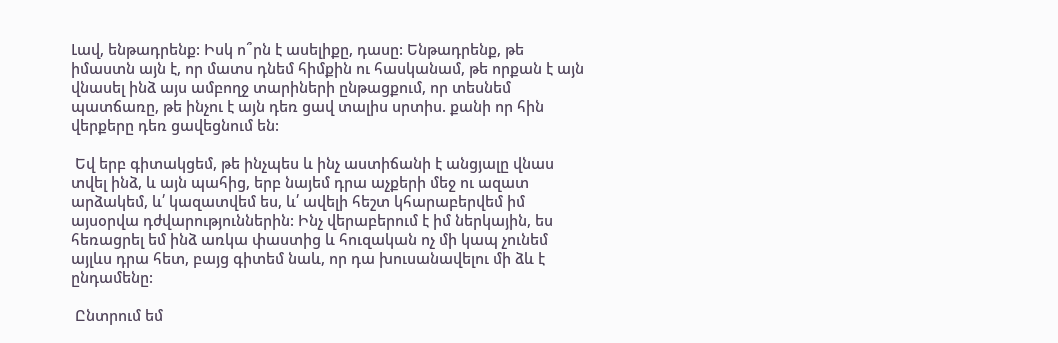Լավ, ենթադրենք: Իսկ ո՞րն է ասելիքը, դասը: Ենթադրենք, թե իմաստն այն է, որ մատս դնեմ հիմքին ու հասկանամ, թե որքան է այն վնասել ինձ այս ամբողջ տարիների ընթացքում, որ տեսնեմ պատճառը, թե ինչու է այն դեռ ցավ տալիս սրտիս. քանի որ հին վերքերը դեռ ցավեցնում են:

 Եվ երբ գիտակցեմ, թե ինչպես և ինչ աստիճանի է անցյալը վնաս տվել ինձ, և այն պահից, երբ նայեմ դրա աչքերի մեջ ու ազատ արձակեմ, և՛ կազատվեմ ես, և՛ ավելի հեշտ կհարաբերվեմ իմ այսօրվա դժվարություններին: Ինչ վերաբերում է իմ ներկային, ես հեռացրել եմ ինձ առկա փաստից և հուզական ոչ մի կապ չունեմ այլևս դրա հետ, բայց գիտեմ նաև, որ դա խուսանավելու մի ձև է ընդամենը:

 Ընտրում եմ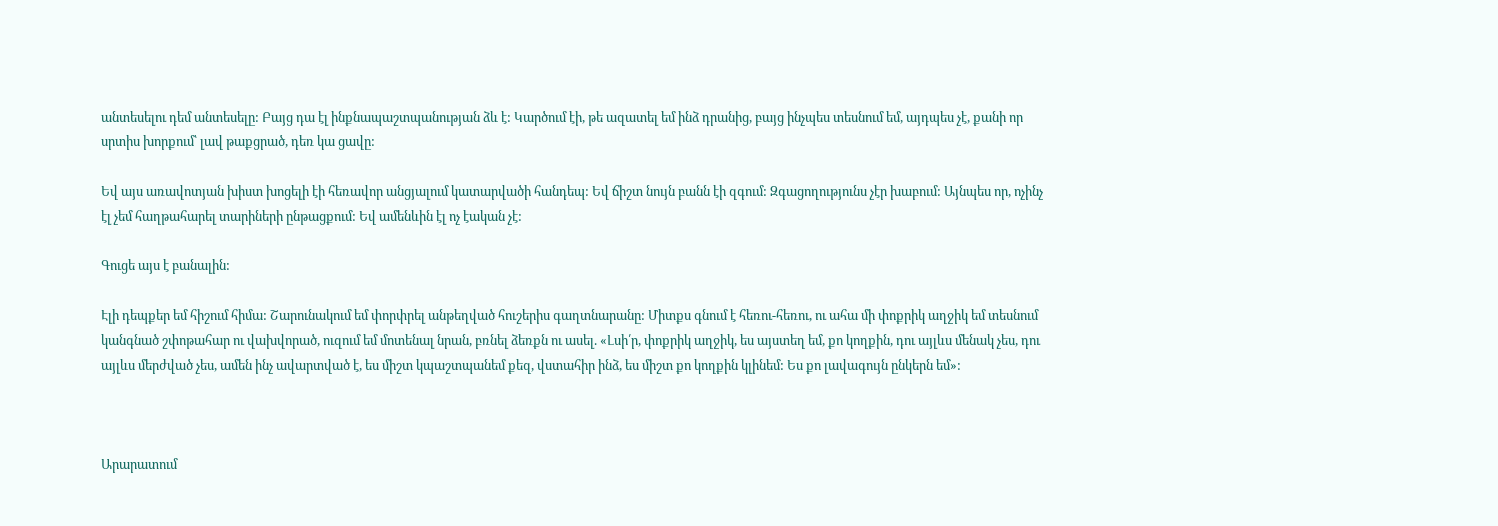անտեսելու դեմ անտեսելը: Բայց դա էլ ինքնապաշտպանության ձև է: Կարծում էի, թե ազատել եմ ինձ դրանից, բայց ինչպես տեսնում եմ, այդպես չէ, քանի որ սրտիս խորքում՝ լավ թաքցրած, դեռ կա ցավը:

Եվ այս առավոտյան խիստ խոցելի էի հեռավոր անցյալում կատարվածի հանդեպ: Եվ ճիշտ նույն բանն էի զգում: Զգացողությունս չէր խաբում: Այնպես որ, ոչինչ էլ չեմ հաղթահարել տարիների ընթացքում: Եվ ամենևին էլ ոչ էական չէ:

Գուցե այս է բանալին:

Էլի դեպքեր եմ հիշում հիմա: Շարունակում եմ փորփրել անթեղված հուշերիս գաղտնարանը: Միտքս գնում է հեռու-հեռու, ու ահա մի փոքրիկ աղջիկ եմ տեսնում կանգնած շփոթահար ու վախվորած, ուզում եմ մոտենալ նրան, բռնել ձեռքն ու ասել. «Լսի՛ր, փոքրիկ աղջիկ, ես այստեղ եմ, քո կողքին, դու այլևս մենակ չես, դու այլևս մերժված չես, ամեն ինչ ավարտված է, ես միշտ կպաշտպանեմ քեզ, վստահիր ինձ, ես միշտ քո կողքին կլինեմ: Ես քո լավագույն ընկերն եմ»:



Արարատում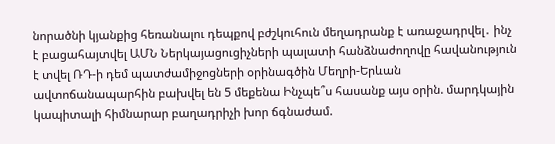նորածնի կյանքից հեռանալու դեպքով բժշկուհուն մեղադրանք է առաջադրվել․ ինչ է բացահայտվել ԱՄՆ Ներկայացուցիչների պալատի հանձնաժողովը հավանություն է տվել ՌԴ-ի դեմ պատժամիջոցների օրինագծին Մեղրի-Երևան ավտոճանապարհին բախվել են 5 մեքենա Ինչպե՞ս հասանք այս օրին. մարդկային կապիտալի հիմնարար բաղադրիչի խոր ճգնաժամ.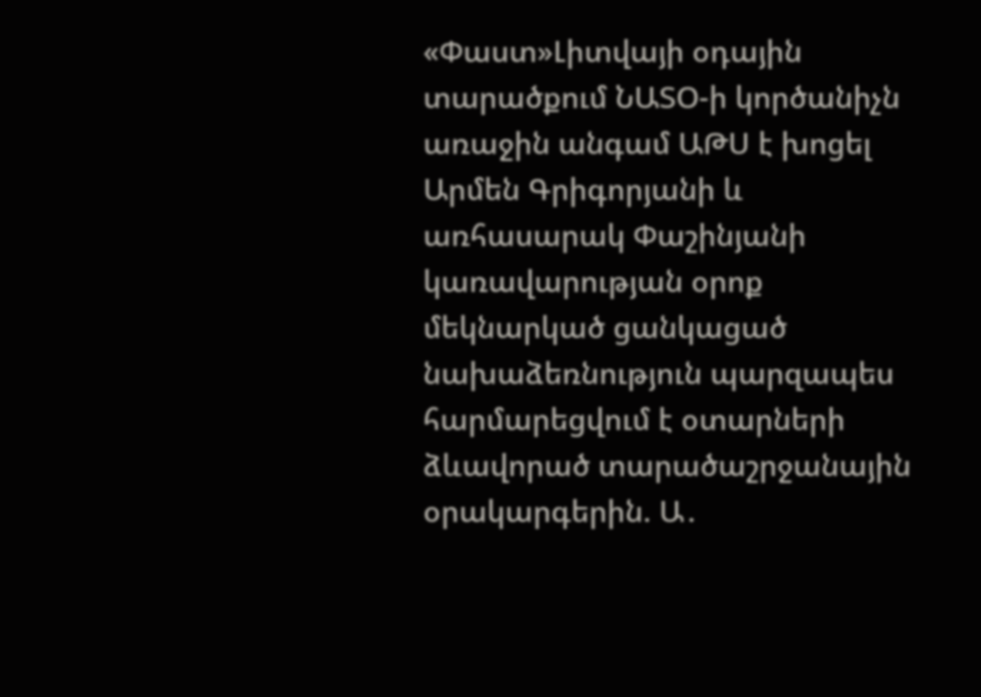«Փաստ»Լիտվայի օդային տարածքում ՆԱՏՕ-ի կործանիչն առաջին անգամ ԱԹՍ է խոցել Արմեն Գրիգորյանի և առհասարակ Փաշինյանի կառավարության օրոք մեկնարկած ցանկացած նախաձեռնություն պարզապես հարմարեցվում է օտարների ձևավորած տարածաշրջանային օրակարգերին. Ա․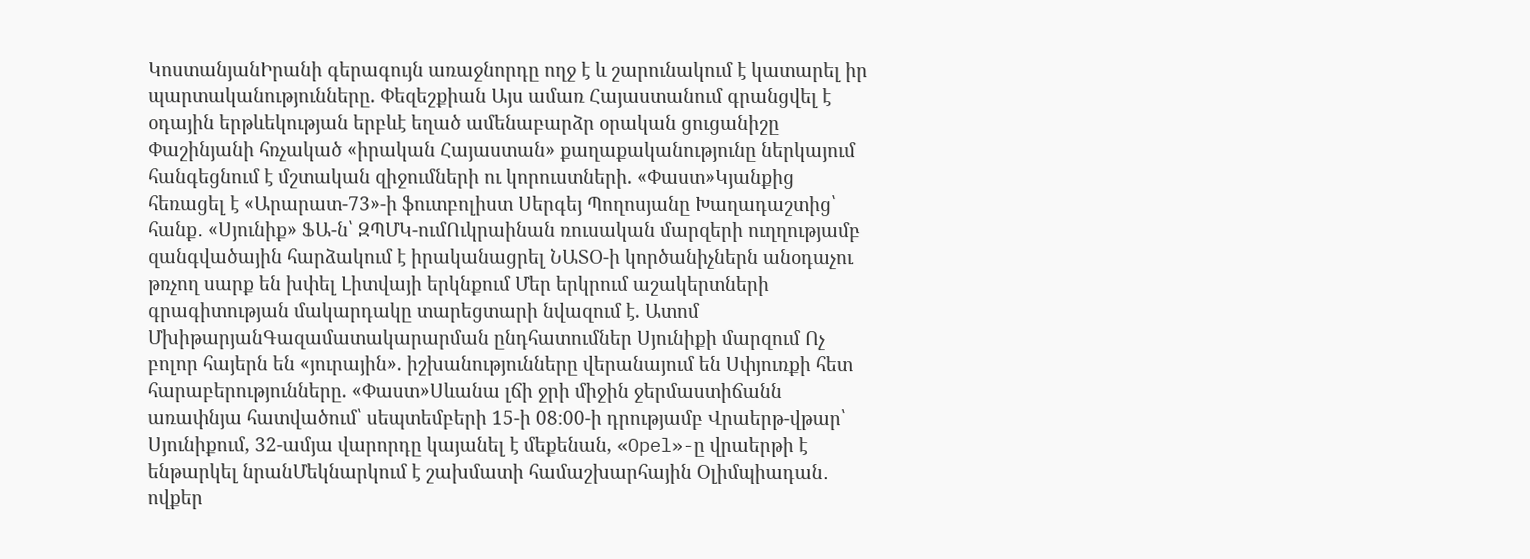ԿոստանյանԻրանի գերագույն առաջնորդը ողջ է և շարունակում է կատարել իր պարտականությունները. Փեզեշքիան Այս ամառ Հայաստանում գրանցվել է օդային երթևեկության երբևէ եղած ամենաբարձր օրական ցուցանիշը Փաշինյանի հռչակած «իրական Հայաստան» քաղաքականությունը ներկայում հանգեցնում է մշտական զիջումների ու կորուստների. «Փաստ»Կյանքից հեռացել է «Արարատ-73»-ի ֆուտբոլիստ Սերգեյ Պողոսյանը Խաղադաշտից՝ հանք․ «Սյունիք» ՖԱ-ն՝ ԶՊՄԿ-ումՈւկրաինան ռուսական մարզերի ուղղությամբ զանգվածային հարձակում է իրականացրել ՆԱՏՕ-ի կործանիչներն անօդաչու թռչող սարք են խփել Լիտվայի երկնքում Մեր երկրում աշակերտների գրագիտության մակարդակը տարեցտարի նվազում է. Ատոմ ՄխիթարյանԳազամատակարարման ընդհատումներ Սյունիքի մարզում Ոչ բոլոր հայերն են «յուրային». իշխանությունները վերանայում են Սփյուռքի հետ հարաբերությունները. «Փաստ»Սևանա լճի ջրի միջին ջերմաստիճանն առափնյա հատվածում՝ սեպտեմբերի 15-ի 08։00-ի դրությամբ Վրաերթ-վթար՝ Սյունիքում, 32-ամյա վարորդը կայանել է մեքենան, «Opel»-ը վրաերթի է ենթարկել նրանՄեկնարկում է շախմատի համաշխարհային Օլիմպիադան․ ովքեր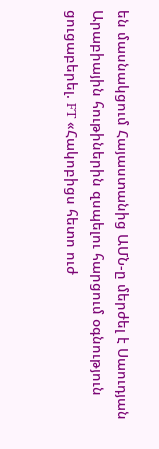են մասնակցում Հայաստանից ԱՄՆ-ը մերժել է Սաուդյան Արաբիային հութիներին զսպելու հարցում օգնություն ցուցաբերել. FT «Հակոբիցս հետո ուժ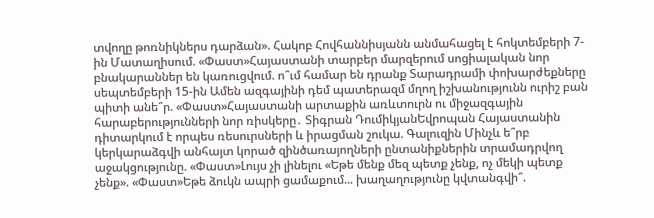տվողը թոռնիկներս դարձան». Հակոբ Հովհաննիսյանն անմահացել է հոկտեմբերի 7-ին Մատաղիսում. «Փաստ»Հայաստանի տարբեր մարզերում սոցիալական նոր բնակարաններ են կառուցվում. ո՞ւմ համար են դրանք Տարադրամի փոխարժեքները սեպտեմբերի 15-ին Ամեն ազգայինի դեմ պատերազմ մղող իշխանությունն ուրիշ բան պիտի անե՞ր. «Փաստ»Հայաստանի արտաքին առևտուրն ու միջազգային հարաբերությունների նոր ռիսկերը․ Տիգրան ԴումիկյանԵվրոպան Հայաստանին դիտարկում է որպես ռեսուրսների և իրացման շուկա. Գալուզին Մինչև ե՞րբ կերկարաձգվի անհայտ կորած զինծառայողների ընտանիքներին տրամադրվող աջակցությունը. «Փաստ»Լույս չի լինելու «Եթե մենք մեզ պետք չենք, ոչ մեկի պետք չենք». «Փաստ»Եթե ձուկն ապրի ցամաքում... խաղաղությունը կվտանգվի՞.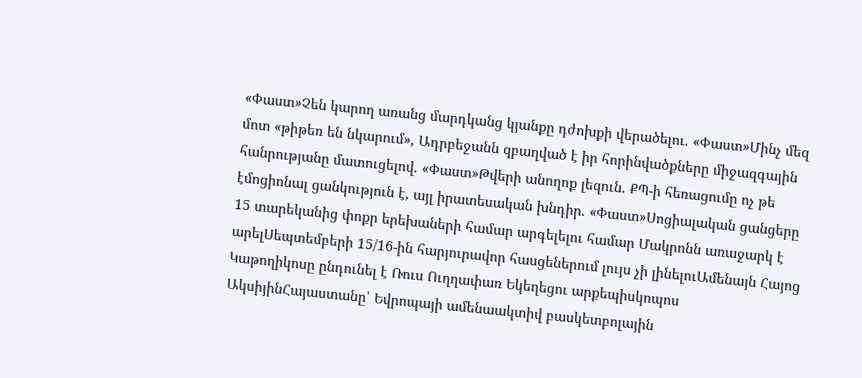«Փաստ»Չեն կարող առանց մարդկանց կյանքը դժոխքի վերածելու. «Փաստ»Մինչ մեզ մոտ «թիթեռ են նկարում», Ադրբեջանն զբաղված է իր հորինվածքները միջազգային հանրությանը մատուցելով. «Փաստ»Թվերի անողոք լեզուն. ՔՊ-ի հեռացումը ոչ թե էմոցիոնալ ցանկություն է, այլ իրատեսական խնդիր. «Փաստ»Սոցիալական ցանցերը 15 տարեկանից փոքր երեխաների համար արգելելու համար Մակրոնն առաջարկ է արելՍեպտեմբերի 15/16-ին հարյուրավոր հասցեներում լույս չի լինելուԱմենայն Հայոց Կաթողիկոսը ընդունել է Ռուս Ուղղափառ Եկեղեցու արքեպիսկոպոս ԱկսիյինՀայաստանը՝ Եվրոպայի ամենաակտիվ բասկետբոլային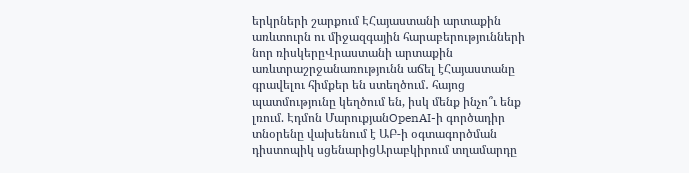երկրների շարքում ԷՀայաստանի արտաքին առևտուրն ու միջազգային հարաբերությունների նոր ռիսկերըՎրաստանի արտաքին առևտրաշրջանառությունն աճել էՀայաստանը գրավելու հիմքեր են ստեղծում․ հայոց պատմությունը կեղծում են, իսկ մենք ինչո՞ւ ենք լռում. Էդմոն ՄարուքյանOpenAI-ի գործադիր տնօրենը վախենում է ԱԲ-ի օգտագործման դիստոպիկ սցենարիցԱրաբկիրում տղամարդը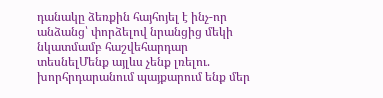դանակը ձեռքին հայհոյել է ինչ-որ անձանց՝ փորձելով նրանցից մեկի նկատմամբ հաշվեհարդար տեսնելՄենք այլևս չենք լռելու. խորհրդարանում պայքարում ենք մեր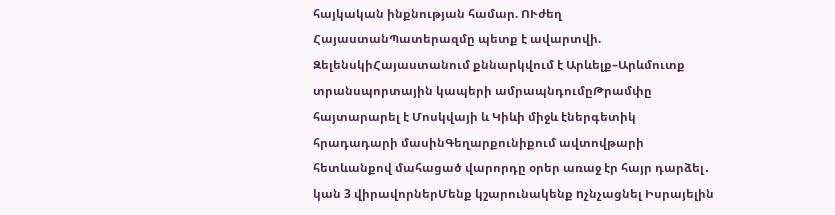հայկական ինքնության համար. ՈՒժեղ ՀայաստանՊատերազմը պետք է ավարտվի. ԶելենսկիՀայաստանում քննարկվում է Արևելք–Արևմուտք տրանսպորտային կապերի ամրապնդումըԹրամփը հայտարարել է Մոսկվայի և Կիևի միջև էներգետիկ հրադադարի մասինԳեղարքունիքում ավտովթարի հետևանքով մահացած վարորդը օրեր առաջ էր հայր դարձել․ կան 3 վիրավորներՄենք կշարունակենք nչնչացնել Իսրայելին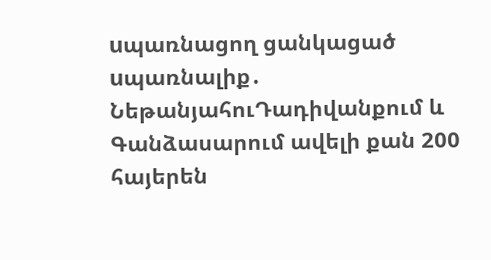uպառնացող ցանկացած uպառնալիք․ ՆեթանյահուԴադիվանքում և Գանձասարում ավելի քան 200 հայերեն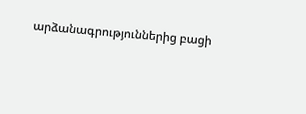արձանագրություններից բացի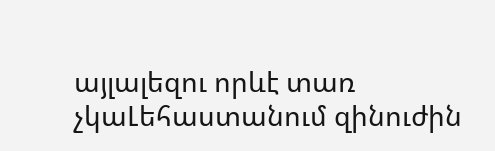այլալեզու որևէ տառ չկաԼեհաստանում զինուժին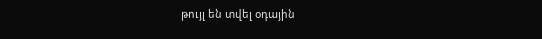թույլ են տվել օդային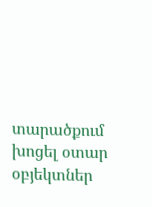տարածքում խոցել օտար օբյեկտներ